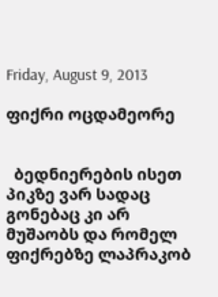Friday, August 9, 2013

ფიქრი ოცდამეორე


  ბედნიერების ისეთ პიკზე ვარ სადაც გონებაც კი არ მუშაობს და რომელ ფიქრებზე ლაპრაკობ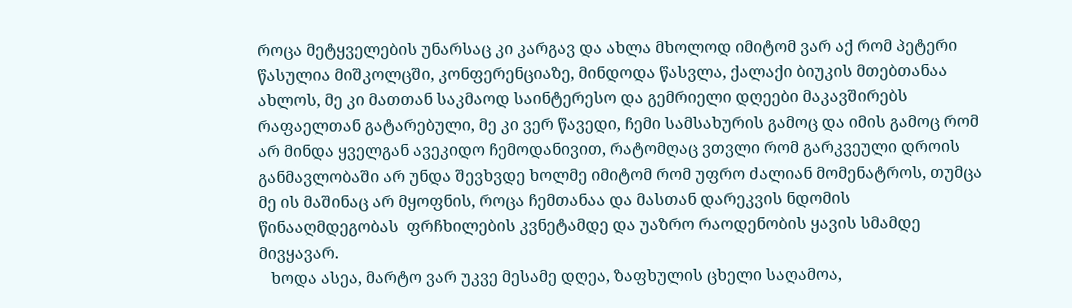როცა მეტყველების უნარსაც კი კარგავ და ახლა მხოლოდ იმიტომ ვარ აქ რომ პეტერი წასულია მიშკოლცში, კონფერენციაზე, მინდოდა წასვლა, ქალაქი ბიუკის მთებთანაა ახლოს, მე კი მათთან საკმაოდ საინტერესო და გემრიელი დღეები მაკავშირებს რაფაელთან გატარებული, მე კი ვერ წავედი, ჩემი სამსახურის გამოც და იმის გამოც რომ არ მინდა ყველგან ავეკიდო ჩემოდანივით, რატომღაც ვთვლი რომ გარკვეული დროის განმავლობაში არ უნდა შევხვდე ხოლმე იმიტომ რომ უფრო ძალიან მომენატროს, თუმცა მე ის მაშინაც არ მყოფნის, როცა ჩემთანაა და მასთან დარეკვის ნდომის წინააღმდეგობას  ფრჩხილების კვნეტამდე და უაზრო რაოდენობის ყავის სმამდე მივყავარ.
   ხოდა ასეა, მარტო ვარ უკვე მესამე დღეა, ზაფხულის ცხელი საღამოა,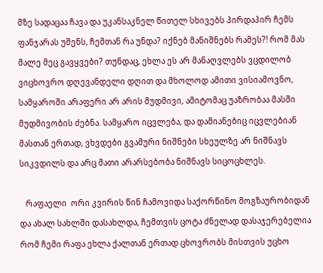მზე სადაცაა ჩავა და უკანსაკნელ წითელ სხივებს პირდაპირ ჩემს ფანჯარას უშენს, ჩემთან რა უნდა? იქნებ მანიშნებს რამეს?! რომ მას მალე მეც გავყვები? თუნდაც, ეხლა ეს არ მანაღვლებს ვცდილობ ვიცხოვრო დღევანდელი დღით და მხოლოდ ამითი ვისიამოვნო, სამყაროში არაფერი არ არის მუდმივი, ამიტომაც უაზრობაა მასში მუდმივობის ძებნა. სამყარო იცვლება, და დამიანებიც იცვლებიან მასთან ერთად, ვხვდები გვამური ნიშნები სხეულზე არ ნიშნავს სიკვდილს და არც მათი არარსებობა ნიშნავს სიცოცხლეს.

   რაფაელი  ორი კვირის წინ ჩამოვიდა საქორწინო მოგზაურობიდან და ახალ სახლში დასახლდა, ჩემთვის ცოტა ძნელად დასაჯერებელია რომ ჩემი რაფა ეხლა ქალთან ერთად ცხოვრობს მისთვის უცხო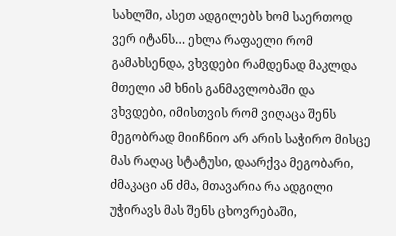სახლში, ასეთ ადგილებს ხომ საერთოდ ვერ იტანს… ეხლა რაფაელი რომ გამახსენდა, ვხვდები რამდენად მაკლდა მთელი ამ ხნის განმავლობაში და ვხვდები, იმისთვის რომ ვიღაცა შენს მეგობრად მიიჩნიო არ არის საჭირო მისცე მას რაღაც სტატუსი, დაარქვა მეგობარი, ძმაკაცი ან ძმა, მთავარია რა ადგილი უჭირავს მას შენს ცხოვრებაში,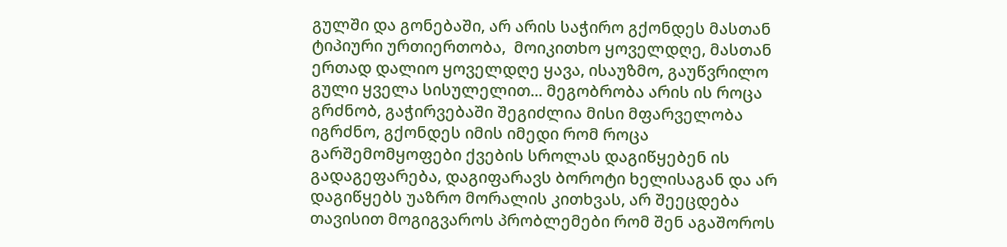გულში და გონებაში, არ არის საჭირო გქონდეს მასთან ტიპიური ურთიერთობა,  მოიკითხო ყოველდღე, მასთან ერთად დალიო ყოველდღე ყავა, ისაუზმო, გაუწვრილო გული ყველა სისულელით... მეგობრობა არის ის როცა გრძნობ, გაჭირვებაში შეგიძლია მისი მფარველობა იგრძნო, გქონდეს იმის იმედი რომ როცა გარშემომყოფები ქვების სროლას დაგიწყებენ ის გადაგეფარება, დაგიფარავს ბოროტი ხელისაგან და არ დაგიწყებს უაზრო მორალის კითხვას, არ შეეცდება თავისით მოგიგვაროს პრობლემები რომ შენ აგაშოროს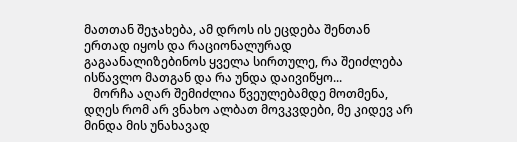მათთან შეჯახება, ამ დროს ის ეცდება შენთან ერთად იყოს და რაციონალურად გაგაანალიზებინოს ყველა სირთულე, რა შეიძლება ისწავლო მათგან და რა უნდა დაივიწყო...
   მორჩა აღარ შემიძლია წვეულებამდე მოთმენა, დღეს რომ არ ვნახო ალბათ მოვკვდები, მე კიდევ არ მინდა მის უნახავად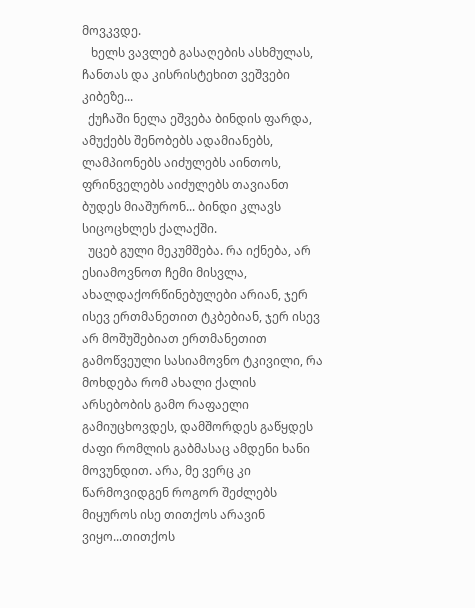მოვკვდე.
   ხელს ვავლებ გასაღების ასხმულას, ჩანთას და კისრისტეხით ვეშვები კიბეზე...
  ქუჩაში ნელა ეშვება ბინდის ფარდა, ამუქებს შენობებს ადამიანებს, ლამპიონებს აიძულებს აინთოს, ფრინველებს აიძულებს თავიანთ ბუდეს მიაშურონ... ბინდი კლავს სიცოცხლეს ქალაქში.
  უცებ გული მეკუმშება. რა იქნება, არ ესიამოვნოთ ჩემი მისვლა, ახალდაქორწინებულები არიან, ჯერ ისევ ერთმანეთით ტკბებიან, ჯერ ისევ არ მოშუშებიათ ერთმანეთით გამოწვეული სასიამოვნო ტკივილი, რა მოხდება რომ ახალი ქალის არსებობის გამო რაფაელი გამიუცხოვდეს, დამშორდეს გაწყდეს ძაფი რომლის გაბმასაც ამდენი ხანი მოვუნდით. არა, მე ვერც კი წარმოვიდგენ როგორ შეძლებს მიყუროს ისე თითქოს არავინ ვიყო...თითქოს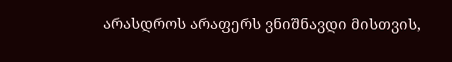არასდროს არაფერს ვნიშნავდი მისთვის,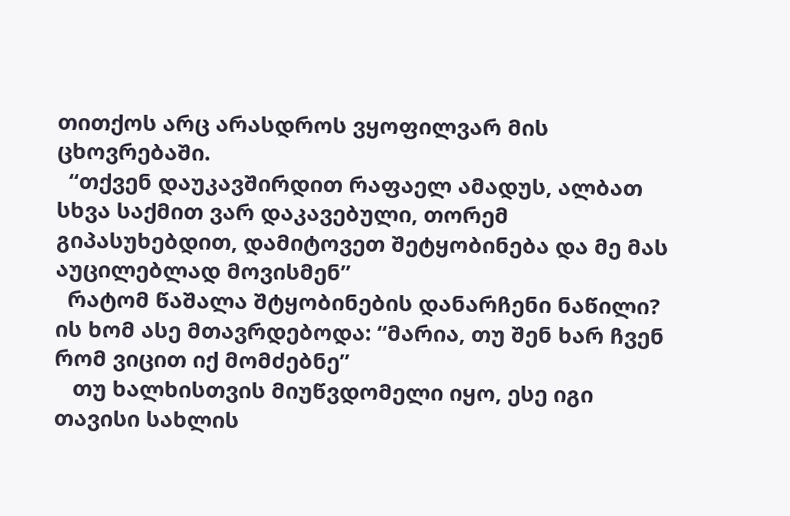თითქოს არც არასდროს ვყოფილვარ მის ცხოვრებაში.
  “თქვენ დაუკავშირდით რაფაელ ამადუს, ალბათ სხვა საქმით ვარ დაკავებული, თორემ გიპასუხებდით, დამიტოვეთ შეტყობინება და მე მას აუცილებლად მოვისმენ”
  რატომ წაშალა შტყობინების დანარჩენი ნაწილი? ის ხომ ასე მთავრდებოდა: “მარია, თუ შენ ხარ ჩვენ რომ ვიცით იქ მომძებნე”
   თუ ხალხისთვის მიუწვდომელი იყო, ესე იგი თავისი სახლის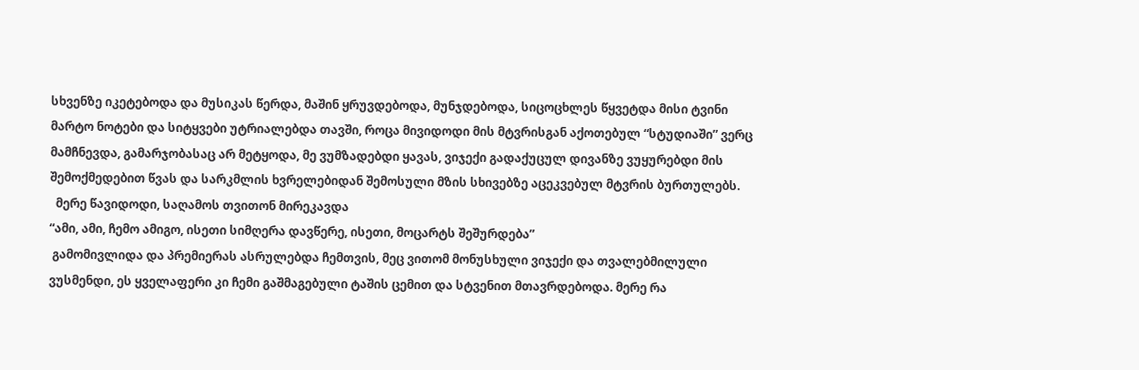სხვენზე იკეტებოდა და მუსიკას წერდა, მაშინ ყრუვდებოდა, მუნჯდებოდა, სიცოცხლეს წყვეტდა მისი ტვინი  მარტო ნოტები და სიტყვები უტრიალებდა თავში, როცა მივიდოდი მის მტვრისგან აქოთებულ “სტუდიაში” ვერც მამჩნევდა, გამარჯობასაც არ მეტყოდა, მე ვუმზადებდი ყავას, ვიჯექი გადაქუცულ დივანზე ვუყურებდი მის შემოქმედებით წვას და სარკმლის ხვრელებიდან შემოსული მზის სხივებზე აცეკვებულ მტვრის ბურთულებს.
  მერე წავიდოდი, საღამოს თვითონ მირეკავდა
“ამი, ამი, ჩემო ამიგო, ისეთი სიმღერა დავწერე, ისეთი, მოცარტს შეშურდება”
 გამომივლიდა და პრემიერას ასრულებდა ჩემთვის, მეც ვითომ მონუსხული ვიჯექი და თვალებმილული ვუსმენდი, ეს ყველაფერი კი ჩემი გაშმაგებული ტაშის ცემით და სტვენით მთავრდებოდა. მერე რა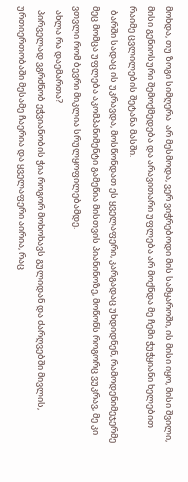მოხდა, თუ ზოგი სიმღერა  არ მესმოდა, ვერ ვიჭრებოდი მის სამყაროში, ის მისი იყო, მისი შვილი, მისი გენიოსური შემოქმედება და არავითარი უფლება არ მოქნდა მე ჩემი ჭუჭყიანი ხელებით რაიმე ცვლილების შეტანა მასში.
  ბარში სადაც ის უკრავდა, მოსწონდათ ეს ყველაფერი, კარგადაც უხდიდნენ, რამოდენიმეჯერმე მეც მომცა უფლება აკომპანიმენტი გამეწია მისთვის პიანინოზე, მოწონს როგორც ვუკრავ, მე კი ვთვლი რომ ბევრი მიკლია სრულყოფილებამდე.
  ახლა რა დაემართა?
  პირველად ვგრძნობ ეჭვიანობის ჭია როგორ მოხოხავს გულიდან და ძარღვებში მივლის, ურთიერთობაში მესამე ჩაერია და ყველაფერი აირია, რაც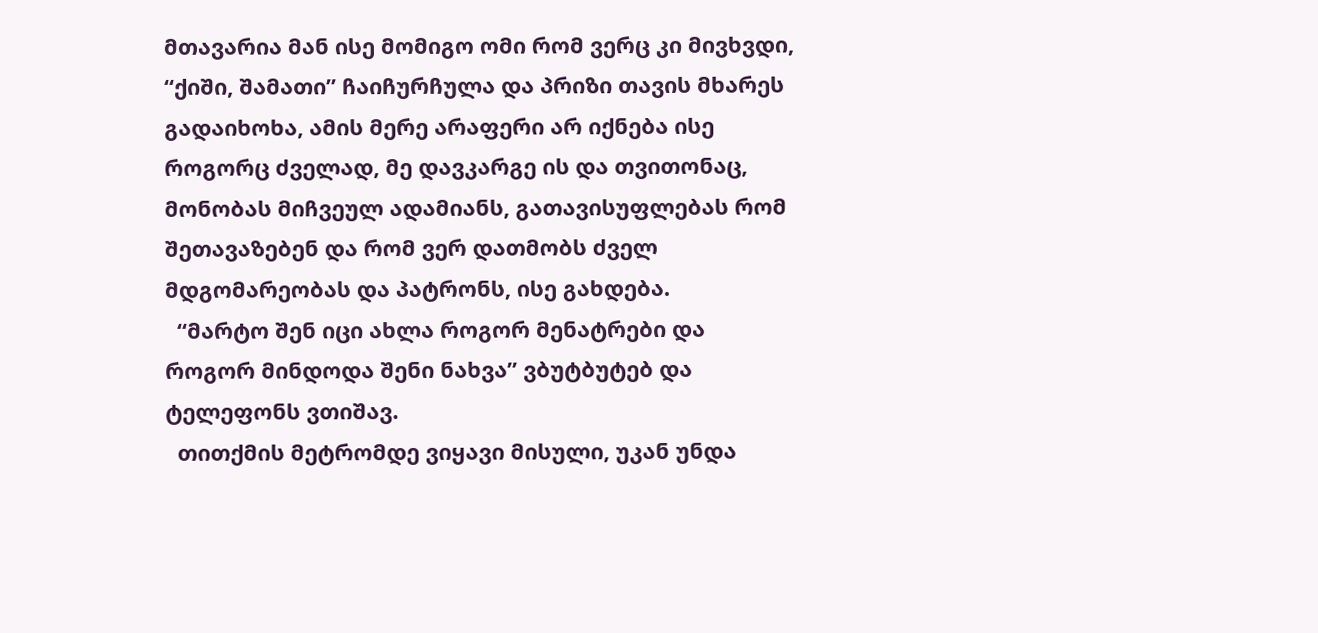მთავარია მან ისე მომიგო ომი რომ ვერც კი მივხვდი, “ქიში, შამათი” ჩაიჩურჩულა და პრიზი თავის მხარეს გადაიხოხა, ამის მერე არაფერი არ იქნება ისე როგორც ძველად, მე დავკარგე ის და თვითონაც, მონობას მიჩვეულ ადამიანს, გათავისუფლებას რომ შეთავაზებენ და რომ ვერ დათმობს ძველ მდგომარეობას და პატრონს, ისე გახდება.
  “მარტო შენ იცი ახლა როგორ მენატრები და როგორ მინდოდა შენი ნახვა” ვბუტბუტებ და ტელეფონს ვთიშავ.
  თითქმის მეტრომდე ვიყავი მისული, უკან უნდა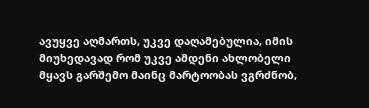ავუყვე აღმართს, უკვე დაღამებულია, იმის მიუხედავად რომ უკვე ამდენი ახლობელი მყავს გარშემო მაინც მარტოობას ვგრძნობ,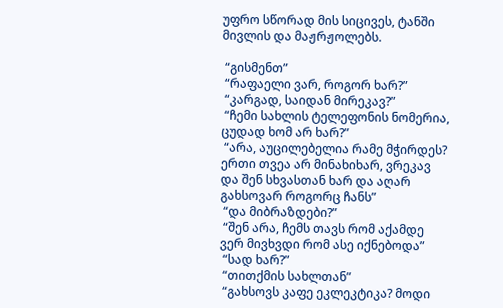უფრო სწორად მის სიცივეს, ტანში მივლის და მაჟრჟოლებს.

 “გისმენთ”
 “რაფაელი ვარ, როგორ ხარ?”
 “კარგად, საიდან მირეკავ?”
 “ჩემი სახლის ტელეფონის ნომერია, ცუდად ხომ არ ხარ?”
 “არა, აუცილებელია რამე მჭირდეს? ერთი თვეა არ მინახიხარ, ვრეკავ და შენ სხვასთან ხარ და აღარ გახსოვარ როგორც ჩანს”
 “და მიბრაზდები?”
 “შენ არა, ჩემს თავს რომ აქამდე ვერ მივხვდი რომ ასე იქნებოდა”
 “სად ხარ?”
 “თითქმის სახლთან”
 “გახსოვს კაფე ეკლეკტიკა? მოდი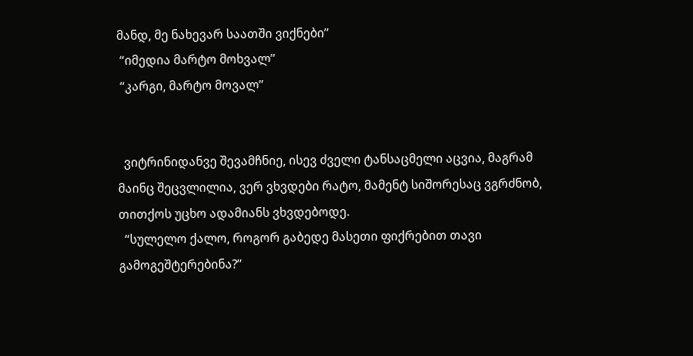მანდ, მე ნახევარ საათში ვიქნები”
 “იმედია მარტო მოხვალ”
 “კარგი, მარტო მოვალ”


  ვიტრინიდანვე შევამჩნიე, ისევ ძველი ტანსაცმელი აცვია, მაგრამ მაინც შეცვლილია, ვერ ვხვდები რატო, მამენტ სიშორესაც ვგრძნობ, თითქოს უცხო ადამიანს ვხვდებოდე.
  “სულელო ქალო, როგორ გაბედე მასეთი ფიქრებით თავი გამოგეშტერებინა?”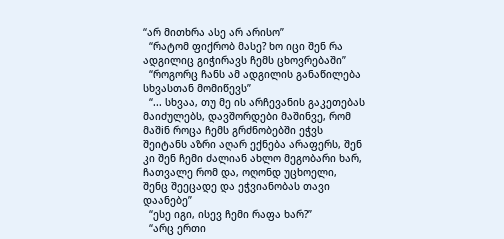“არ მითხრა ასე არ არისო”
  “რატომ ფიქრობ მასე? ხო იცი შენ რა ადგილიც გიჭირავს ჩემს ცხოვრებაში”
  “როგორც ჩანს ამ ადგილის განაწილება სხვასთან მომიწევს”
  “... სხვაა, თუ მე ის არჩევანის გაკეთებას მაიძულებს, დავშორდები მაშინვე, რომ მაშiნ როცა ჩემს გრძნობებში ეჭვს შეიტანს აზრი აღარ ექნება არაფერს, შენ კი შენ ჩემი ძალიან ახლო მეგობარი ხარ, ჩათვალე რომ და, ოღონდ უცხოელი,  შენც შეეცადე და ეჭვიანობას თავი დაანებე”
  “ესე იგი, ისევ ჩემი რაფა ხარ?”
  “არც ერთი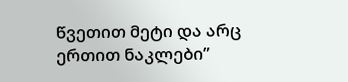წვეთით მეტი და არც ერთით ნაკლები”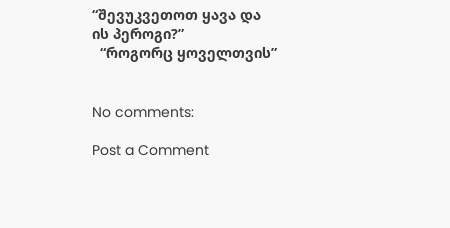“შევუკვეთოთ ყავა და ის პეროგი?”
  “როგორც ყოველთვის”


No comments:

Post a Comment